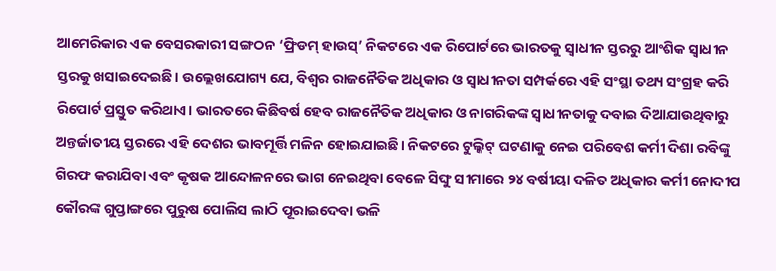ଆମେରିକାର ଏକ ବେସରକାରୀ ସଙ୍ଗଠନ ‘ଫ୍ରିଡମ୍ ହାଉସ୍’ ନିକଟରେ ଏକ ରିପୋର୍ଟରେ ଭାରତକୁ ସ୍ବାଧୀନ ସ୍ତରରୁ ଆଂଶିକ ସ୍ବାଧୀନ ସ୍ତରକୁ ଖସାଇଦେଇଛି। ଉଲ୍ଲେଖଯୋଗ୍ୟ ଯେ, ବିଶ୍ୱର ରାଜନୈତିକ ଅଧିକାର ଓ ସ୍ବାଧୀନତା ସମ୍ପର୍କରେ ଏହି ସଂସ୍ଥା ତଥ୍ୟ ସଂଗ୍ରହ କରି ରିପୋର୍ଟ ପ୍ରସ୍ତୁତ କରିଥାଏ। ଭାରତରେ କିଛିବର୍ଷ ହେବ ରାଜନୈତିକ ଅଧିକାର ଓ ନାଗରିକଙ୍କ ସ୍ବାଧୀନତାକୁ ଦବାଇ ଦିଆଯାଉଥିବାରୁ ଅନ୍ତର୍ଜାତୀୟ ସ୍ତରରେ ଏହି ଦେଶର ଭାବମୂର୍ତ୍ତି ମଳିନ ହୋଇଯାଇଛି। ନିକଟରେ ଟୁଲ୍କିଟ୍ ଘଟଣାକୁ ନେଇ ପରିବେଶ କର୍ମୀ ଦିଶା ରବିଙ୍କୁ ଗିରଫ କରାଯିବା ଏବଂ କୃଷକ ଆନ୍ଦୋଳନରେ ଭାଗ ନେଇଥିବା ବେଳେ ସିଙ୍ଘୁ ସୀମାରେ ୨୪ ବର୍ଷୀୟା ଦଳିତ ଅଧିକାର କର୍ମୀ ନୋଦୀପ କୌରଙ୍କ ଗୁପ୍ତାଙ୍ଗରେ ପୁରୁଷ ପୋଲିସ ଲାଠି ପୂରାଇଦେବା ଭଳି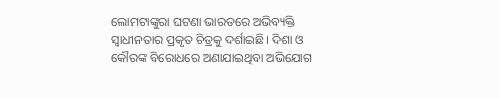ଲୋମଟାଙ୍କୁରା ଘଟଣା ଭାରତରେ ଅଭିବ୍ୟକ୍ତି ସ୍ବାଧୀନତାର ପ୍ରକୃତ ଚିତ୍ରକୁ ଦର୍ଶାଇଛି। ଦିଶା ଓ କୌରଙ୍କ ବିରୋଧରେ ଅଣାଯାଇଥିବା ଅଭିଯୋଗ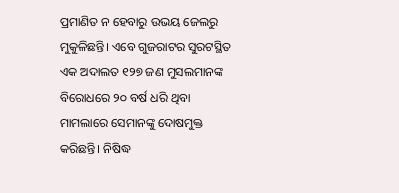ପ୍ରମାଣିତ ନ ହେବାରୁ ଉଭୟ ଜେଲରୁ ମୁକୁଳିଛନ୍ତି। ଏବେ ଗୁଜରାଟର ସୁରଟସ୍ଥିତ ଏକ ଅଦାଲତ ୧୨୭ ଜଣ ମୁସଲମାନଙ୍କ ବିରୋଧରେ ୨୦ ବର୍ଷ ଧରି ଥିବା ମାମଲାରେ ସେମାନଙ୍କୁ ଦୋଷମୁକ୍ତ କରିଛନ୍ତି। ନିଷିଦ୍ଧ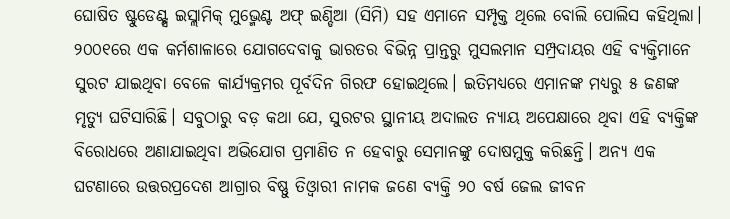ଘୋଷିତ ଷ୍ଟୁଡେଣ୍ଟ୍ସ ଇସ୍ଲାମିକ୍ ମୁଭ୍ମେଣ୍ଟ ଅଫ୍ ଇଣ୍ଡିଆ (ସିମି) ସହ ଏମାନେ ସମ୍ପୃକ୍ତ ଥିଲେ ବୋଲି ପୋଲିସ କହିଥିଲା। ୨୦୦୧ରେ ଏକ କର୍ମଶାଳାରେ ଯୋଗଦେବାକୁ ଭାରତର ବିଭିନ୍ନ ପ୍ରାନ୍ତରୁ ମୁସଲମାନ ସମ୍ପ୍ରଦାୟର ଏହି ବ୍ୟକ୍ତିମାନେ ସୁରଟ ଯାଇଥିବା ବେଳେ କାର୍ଯ୍ୟକ୍ରମର ପୂର୍ବଦିନ ଗିରଫ ହୋଇଥିଲେ। ଇତିମଧ୍ୟରେ ଏମାନଙ୍କ ମଧ୍ୟରୁ ୫ ଜଣଙ୍କ ମୃତ୍ୟୁ ଘଟିସାରିଛି। ସବୁଠାରୁ ବଡ଼ କଥା ଯେ, ସୁରଟର ସ୍ଥାନୀୟ ଅଦାଲତ ନ୍ୟାୟ ଅପେକ୍ଷାରେ ଥିବା ଏହି ବ୍ୟକ୍ତିଙ୍କ ବିରୋଧରେ ଅଣାଯାଇଥିବା ଅଭିଯୋଗ ପ୍ରମାଣିତ ନ ହେବାରୁ ସେମାନଙ୍କୁ ଦୋଷମୁକ୍ତ କରିଛନ୍ତି। ଅନ୍ୟ ଏକ ଘଟଣାରେ ଉତ୍ତରପ୍ରଦେଶ ଆଗ୍ରାର ବିଷ୍ଣୁ ତିଓ୍ବାରୀ ନାମକ ଜଣେ ବ୍ୟକ୍ତି ୨୦ ବର୍ଷ ଜେଲ ଜୀବନ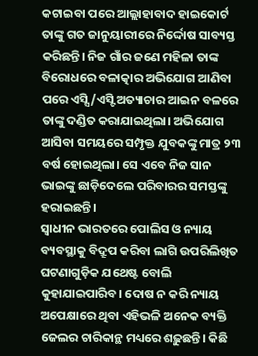କଟାଇବା ପରେ ଆଲ୍ଲାହାବାଦ ହାଇକୋର୍ଟ ତାଙ୍କୁ ଗତ ଜାନୁୟାରୀରେ ନିର୍ଦ୍ଦୋଷ ସାବ୍ୟସ୍ତ କରିଛନ୍ତି। ନିଜ ଗାଁର ଜଣେ ମହିଳା ତାଙ୍କ ବିରୋଧରେ ବଳାତ୍କାର ଅଭିଯୋଗ ଆଣିବା ପରେ ଏସ୍ସି/ଏସ୍ଟି ଅତ୍ୟାଚାର ଆଇନ ବଳରେ ତାଙ୍କୁ ଦଣ୍ଡିତ କରାଯାଇଥିଲା। ଅଭିଯୋଗ ଆସିବା ସମୟରେ ସମ୍ପୃକ୍ତ ଯୁବକଙ୍କୁ ମାତ୍ର ୨୩ ବର୍ଷ ହୋଇଥିଲା। ସେ ଏବେ ନିଜ ସାନ ଭାଇଙ୍କୁ ଛାଡ଼ିଦେଲେ ପରିବାରର ସମସ୍ତଙ୍କୁ ହରାଇଛନ୍ତି।
ସ୍ବାଧୀନ ଭାରତରେ ପୋଲିସ ଓ ନ୍ୟାୟ ବ୍ୟବସ୍ଥାକୁ ବିଦ୍ରୂପ କରିବା ଲାଗି ଉପରିଲିଖିତ ଘଟଣାଗୁଡ଼ିକ ଯଥେଷ୍ଟ ବୋଲି କୁହାଯାଇପାରିବ। ଦୋଷ ନ କରି ନ୍ୟାୟ ଅପେକ୍ଷାରେ ଥିବା ଏହିଭଳି ଅନେକ ବ୍ୟକ୍ତି ଜେଲର ଚାରିକାନ୍ଥ ମଧ୍ୟରେ ଶଢ଼ୁଛନ୍ତି। କିଛି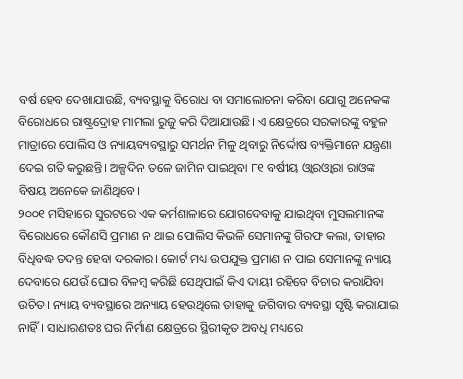ବର୍ଷ ହେବ ଦେଖାଯାଉଛି, ବ୍ୟବସ୍ଥାକୁ ବିରୋଧ ବା ସମାଲୋଚନା କରିବା ଯୋଗୁ ଅନେକଙ୍କ ବିରୋଧରେ ରାଷ୍ଟ୍ରଦ୍ରୋହ ମାମଲା ରୁଜୁ କରି ଦିଆଯାଉଛି। ଏ କ୍ଷେତ୍ରରେ ସରକାରଙ୍କୁ ବହୁଳ ମାତ୍ରାରେ ପୋଲିସ ଓ ନ୍ୟାୟବ୍ୟବସ୍ଥାରୁ ସମର୍ଥନ ମିଳୁ ଥିବାରୁ ନିର୍ଦ୍ଦୋଷ ବ୍ୟକ୍ତିମାନେ ଯନ୍ତ୍ରଣା ଦେଇ ଗତି କରୁଛନ୍ତି। ଅଳ୍ପଦିନ ତଳେ ଜାମିନ ପାଇଥିବା ୮୧ ବର୍ଷୀୟ ଓ୍ବାରଓ୍ବାରା ରାଓଙ୍କ ବିଷୟ ଅନେକେ ଜାଣିଥିବେ।
୨୦୦୧ ମସିହାରେ ସୁରଟରେ ଏକ କର୍ମଶାଳାରେ ଯୋଗଦେବାକୁ ଯାଇଥିବା ମୁସଲମାନଙ୍କ ବିରୋଧରେ କୌଣସି ପ୍ରମାଣ ନ ଥାଇ ପୋଲିସ କିଭଳି ସେମାନଙ୍କୁ ଗିରଫ କଲା, ତାହାର ବିଧିବଦ୍ଧ ତଦନ୍ତ ହେବା ଦରକାର। କୋର୍ଟ ମଧ୍ୟ ଉପଯୁକ୍ତ ପ୍ରମାଣ ନ ପାଇ ସେମାନଙ୍କୁ ନ୍ୟାୟ ଦେବାରେ ଯେଉଁ ଘୋର ବିଳମ୍ବ କରିଛି ସେଥିପାଇଁ କିଏ ଦାୟୀ ରହିବେ ବିଚାର କରାଯିବା ଉଚିତ। ନ୍ୟାୟ ବ୍ୟବସ୍ଥାରେ ଅନ୍ୟାୟ ହେଉଥିଲେ ତାହାକୁ ଜଗିବାର ବ୍ୟବସ୍ଥା ସୃଷ୍ଟି କରାଯାଇ ନାହିଁ। ସାଧାରଣତଃ ଘର ନିର୍ମାଣ କ୍ଷେତ୍ରରେ ସ୍ଥିରୀକୃତ ଅବଧି ମଧ୍ୟରେ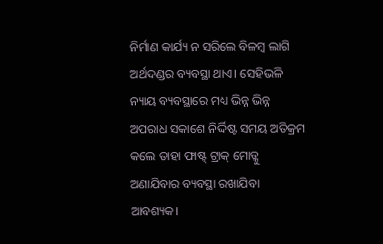ନିର୍ମାଣ କାର୍ଯ୍ୟ ନ ସରିଲେ ବିଳମ୍ବ ଲାଗି ଅର୍ଥଦଣ୍ଡର ବ୍ୟବସ୍ଥା ଥାଏ। ସେହିଭଳି ନ୍ୟାୟ ବ୍ୟବସ୍ଥାରେ ମଧ୍ୟ ଭିନ୍ନ ଭିନ୍ନ ଅପରାଧ ସକାଶେ ନିର୍ଦ୍ଦିଷ୍ଟ ସମୟ ଅତିକ୍ରମ କଲେ ତାହା ଫାଷ୍ଟ୍ ଟ୍ରାକ୍ ମୋଡ୍କୁ ଅଣାଯିବାର ବ୍ୟବସ୍ଥା ରଖାଯିବା ଆବଶ୍ୟକ।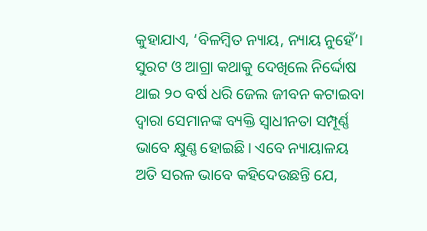କୁହାଯାଏ, ‘ବିଳମ୍ବିତ ନ୍ୟାୟ, ନ୍ୟାୟ ନୁହେଁ’। ସୁରଟ ଓ ଆଗ୍ରା କଥାକୁ ଦେଖିଲେ ନିର୍ଦ୍ଦୋଷ ଥାଇ ୨୦ ବର୍ଷ ଧରି ଜେଲ ଜୀବନ କଟାଇବା ଦ୍ୱାରା ସେମାନଙ୍କ ବ୍ୟକ୍ତି ସ୍ବାଧୀନତା ସମ୍ପୂର୍ଣ୍ଣ ଭାବେ କ୍ଷୁଣ୍ଣ ହୋଇଛି। ଏବେ ନ୍ୟାୟାଳୟ ଅତି ସରଳ ଭାବେ କହିଦେଉଛନ୍ତି ଯେ,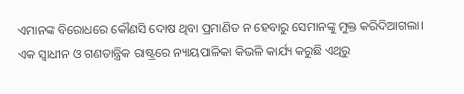ଏମାନଙ୍କ ବିରୋଧରେ କୌଣସି ଦୋଷ ଥିବା ପ୍ରମାଣିତ ନ ହେବାରୁ ସେମାନଙ୍କୁ ମୁକ୍ତ କରିଦିଆଗଲା। ଏକ ସ୍ବାଧୀନ ଓ ଗଣତାନ୍ତ୍ରିକ ରାଷ୍ଟ୍ରରେ ନ୍ୟାୟପାଳିକା କିଭଳି କାର୍ଯ୍ୟ କରୁଛି ଏଥିରୁ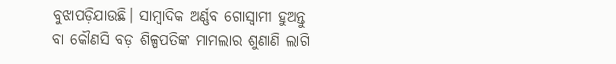ବୁଝାପଡ଼ିଯାଉଛି। ସାମ୍ବାଦିକ ଅର୍ଣ୍ଣବ ଗୋସ୍ବାମୀ ହୁଅନ୍ତୁ ବା କୌଣସି ବଡ଼ ଶିଳ୍ପପତିଙ୍କ ମାମଲାର ଶୁଣାଣି ଲାଗି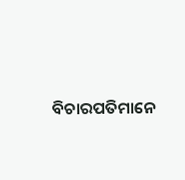ବିଚାରପତିମାନେ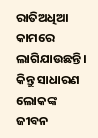ରାତିଅଧିଆ କାମରେ ଲାଗିଯାଉଛନ୍ତି। କିନ୍ତୁ ସାଧାରଣ ଲୋକଙ୍କ ଜୀବନ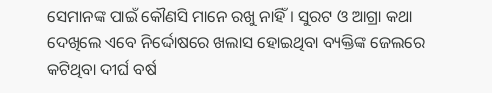ସେମାନଙ୍କ ପାଇଁ କୌଣସି ମାନେ ରଖୁ ନାହିଁ। ସୁରଟ ଓ ଆଗ୍ରା କଥା ଦେଖିଲେ ଏବେ ନିର୍ଦ୍ଦୋଷରେ ଖଲାସ ହୋଇଥିବା ବ୍ୟକ୍ତିଙ୍କ ଜେଲରେ କଟିଥିବା ଦୀର୍ଘ ବର୍ଷ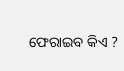ଫେରାଇବ କିଏ ?